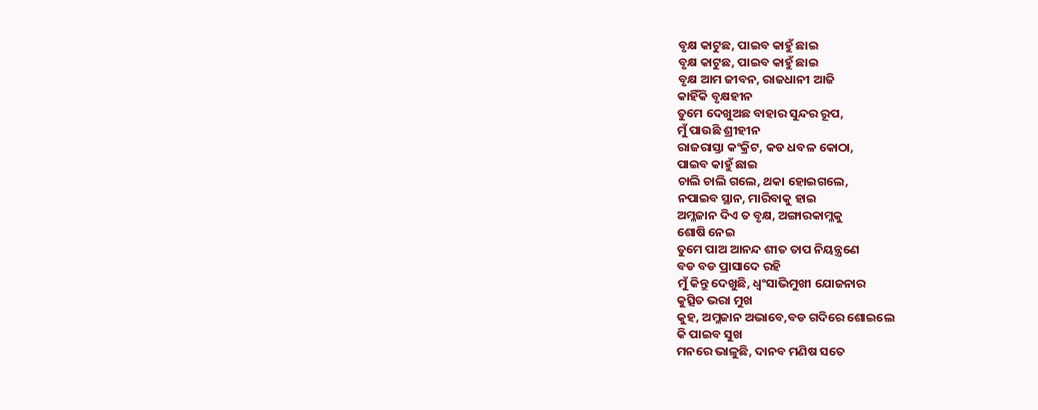ବୃକ୍ଷ କାଟୁଛ, ପାଇବ କାହୁଁ ଛାଇ
ବୃକ୍ଷ କାଟୁଛ, ପାଇବ କାହୁଁ ଛାଇ
ବୃକ୍ଷ ଆମ ଜୀବନ, ରାଜଧାନୀ ଆଜି
କାହିଁକି ବୃକ୍ଷହୀନ
ତୁମେ ଦେଖୁଅଛ ବାହାର ସୁନ୍ଦର ରୂପ,
ମୁଁ ପାଉଛି ଶ୍ରୀହୀନ
ରାଜରାସ୍ତା କଂକ୍ରିଟ, କଡ ଧବଳ କୋଠା,
ପାଇବ କାହୁଁ ଛାଇ
ଚାଲି ଚାଲି ଗଲେ, ଥକା ହୋଇଗଲେ,
ନପାଇବ ସ୍ଥାନ, ମାରିବାକୁ ହାଇ
ଅମ୍ଳଜାନ ଦିଏ ତ ବୃକ୍ଷ, ଅଙ୍ଗାରକାମ୍ଳକୁ
ଶୋଷି ନେଇ
ତୁମେ ପାଅ ଆନନ୍ଦ ଶୀତ ତାପ ନିୟନ୍ତ୍ରଣେ
ବଡ ବଡ ପ୍ରାସାଦେ ରହି
ମୁଁ କିନ୍ତୁ ଦେଖୁଛି, ଧ୍ୱଂସାଭିମୁଖୀ ଯୋଜନାର
କୁତ୍ସିତ ଭରା ମୁଖ
କୁହ, ଅମ୍ଳଜାନ ଅଭାବେ,ବଡ ଗଦିରେ ଶୋଇଲେ
କି ପାଇବ ସୁଖ
ମନରେ ଭାଳୁଛି, ଦାନବ ମଣିଷ ସତେ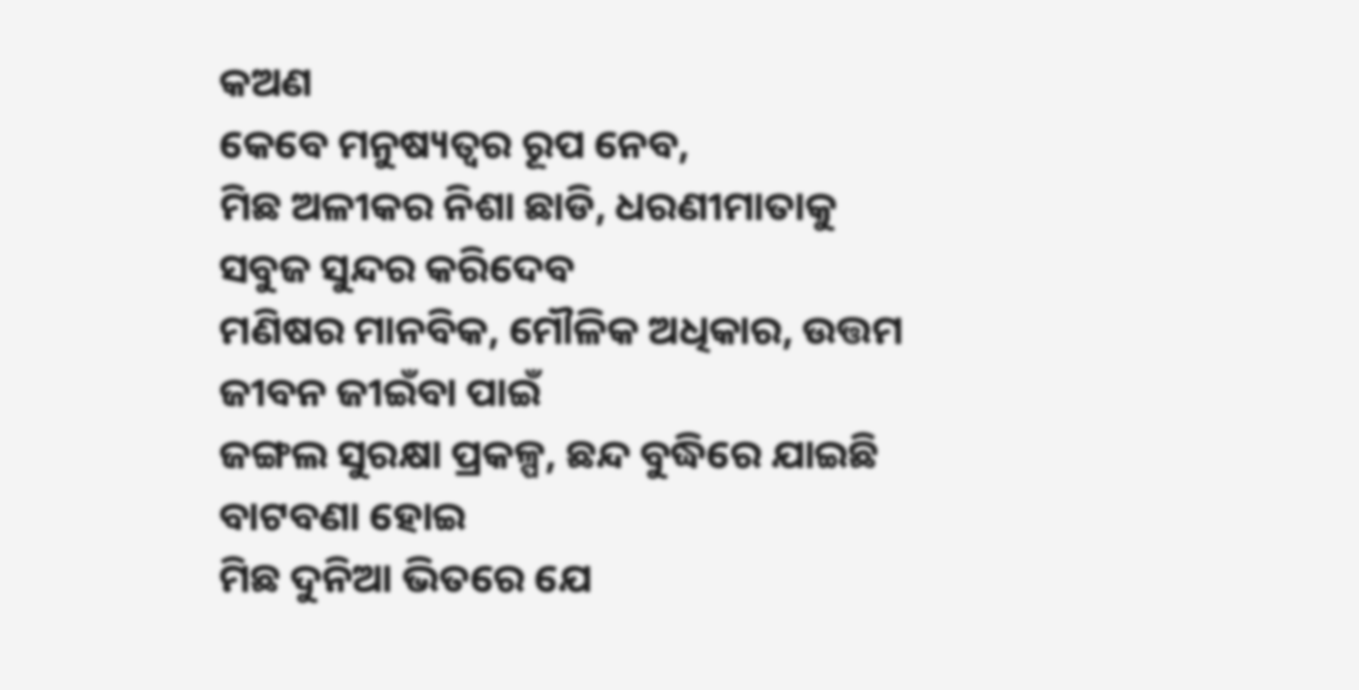କଅଣ
କେବେ ମନୁଷ୍ୟତ୍ୱର ରୂପ ନେବ,
ମିଛ ଅଳୀକର ନିଶା ଛାଡି, ଧରଣୀମାତାକୁ
ସବୁଜ ସୁନ୍ଦର କରିଦେବ
ମଣିଷର ମାନବିକ, ମୌଳିକ ଅଧିକାର, ଉତ୍ତମ
ଜୀବନ ଜୀଇଁବା ପାଇଁ
ଜଙ୍ଗଲ ସୁରକ୍ଷା ପ୍ରକଳ୍ପ, ଛନ୍ଦ ବୁଦ୍ଧିରେ ଯାଇଛି
ବାଟବଣା ହୋଇ
ମିଛ ଦୁନିଆ ଭିତରେ ଯେ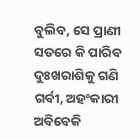ବୁଲିବ, ସେ ପ୍ରାଣୀ
ସତରେ କି ପାରିବ ଦୁଃଖରାଶିକୁ ଗଣି
ଗର୍ବୀ, ଅହଂକାରୀ ଅବିବେକି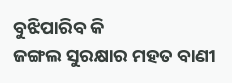ବୁଝିପାରିବ କି
ଜଙ୍ଗଲ ସୁରକ୍ଷାର ମହତ ବାଣୀ